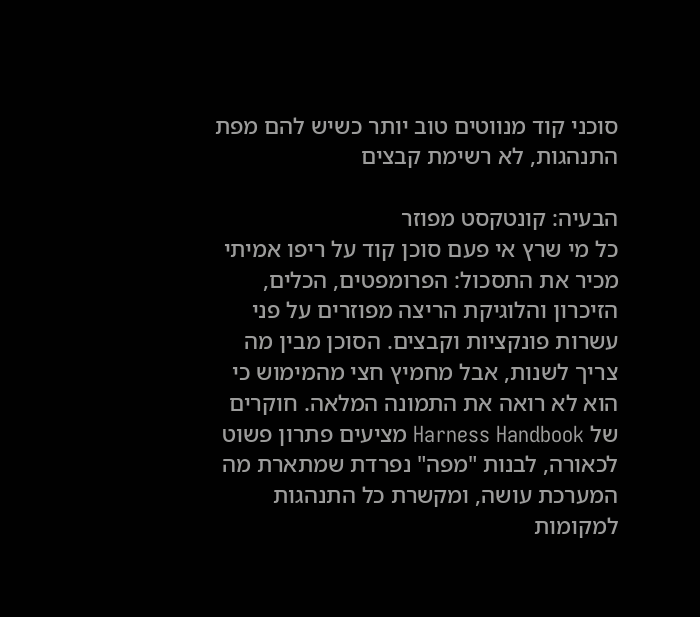סוכני קוד מנווטים טוב יותר כשיש להם מפת התנהגות, לא רשימת קבצים

הבעיה: קונטקסט מפוזר
כל מי שרץ אי פעם סוכן קוד על ריפו אמיתי מכיר את התסכול: הפרומפטים, הכלים, הזיכרון והלוגיקת הריצה מפוזרים על פני עשרות פונקציות וקבצים. הסוכן מבין מה צריך לשנות, אבל מחמיץ חצי מהמימוש כי הוא לא רואה את התמונה המלאה. חוקרים של Harness Handbook מציעים פתרון פשוט לכאורה, לבנות "מפה" נפרדת שמתארת מה המערכת עושה, ומקשרת כל התנהגות למקומות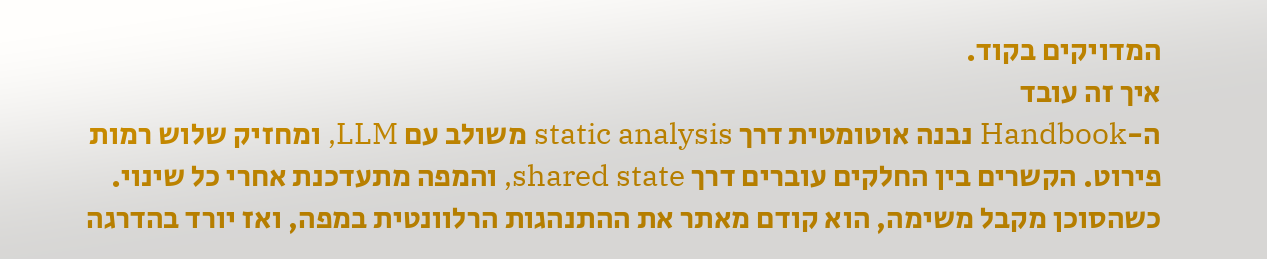המדויקים בקוד.
איך זה עובד
ה-Handbook נבנה אוטומטית דרך static analysis משולב עם LLM, ומחזיק שלוש רמות פירוט. הקשרים בין החלקים עוברים דרך shared state, והמפה מתעדכנת אחרי כל שינוי. כשהסוכן מקבל משימה, הוא קודם מאתר את ההתנהגות הרלוונטית במפה, ואז יורד בהדרגה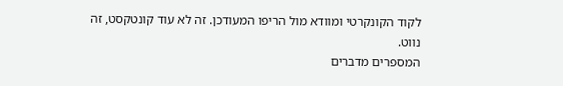לקוד הקונקרטי ומוודא מול הריפו המעודכן. זה לא עוד קונטקסט, זה נווט.
המספרים מדברים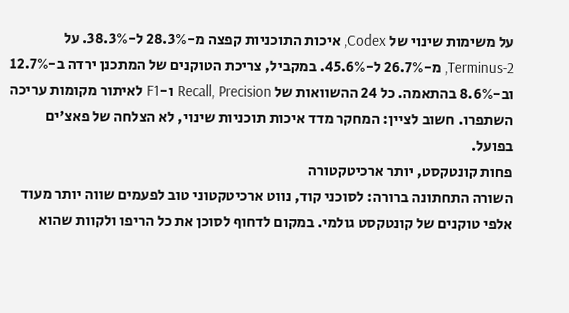על משימות שינוי של Codex, איכות התוכניות קפצה מ-28.3% ל-38.3%. על Terminus-2, מ-26.7% ל-45.6%. במקביל, צריכת הטוקנים של המתכנן ירדה ב-12.7% וב-8.6% בהתאמה. כל 24 ההשוואות של Recall, Precision ו-F1 לאיתור מקומות עריכה השתפרו. חשוב לציין: המחקר מדד איכות תוכניות שינוי, לא הצלחה של פאצ'ים בפועל.
פחות קונטקסט, יותר ארכיטקטורה
השורה התחתונה ברורה: לסוכני קוד, נווט ארכיטקטוני טוב לפעמים שווה יותר מעוד אלפי טוקנים של קונטקסט גולמי. במקום לדחוף לסוכן את כל הריפו ולקוות שהוא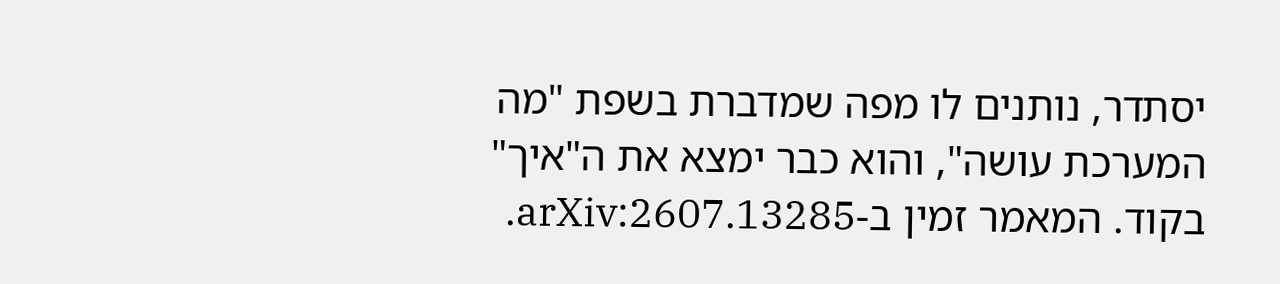יסתדר, נותנים לו מפה שמדברת בשפת "מה המערכת עושה", והוא כבר ימצא את ה"איך" בקוד. המאמר זמין ב-arXiv:2607.13285.